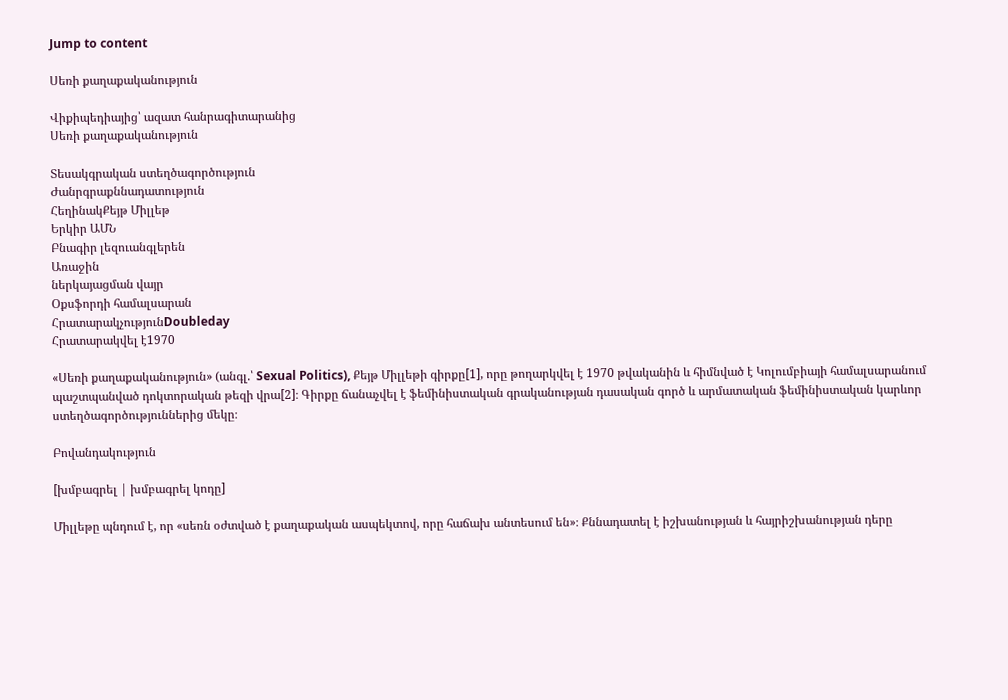Jump to content

Սեռի քաղաքականություն

Վիքիպեդիայից՝ ազատ հանրագիտարանից
Սեռի քաղաքականություն

Տեսակգրական ստեղծագործություն
Ժանրգրաքննադատություն
ՀեղինակՔեյթ Միլլեթ
Երկիր ԱՄՆ
Բնագիր լեզուանգլերեն
Առաջին
ներկայացման վայր
Օքսֆորդի համալսարան
ՀրատարակչությունDoubleday
Հրատարակվել է1970

«Սեռի քաղաքականություն» (անգլ.՝ Sexual Politics), Քեյթ Միլլեթի գիրքը[1], որը թողարկվել է 1970 թվականին և հիմնված է Կոլումբիայի համալսարանում պաշտպանված դոկտորական թեզի վրա[2]։ Գիրքը ճանաչվել է ֆեմինիստական գրականության դասական գործ և արմատական ֆեմինիստական կարևոր ստեղծագործություններից մեկը։

Բովանդակություն

[խմբագրել | խմբագրել կոդը]

Միլլեթը պնդում է, որ «սեռն օժտված է քաղաքական ասպեկտով, որը հաճախ անտեսում են»։ Քննադատել է իշխանության և հայրիշխանության դերը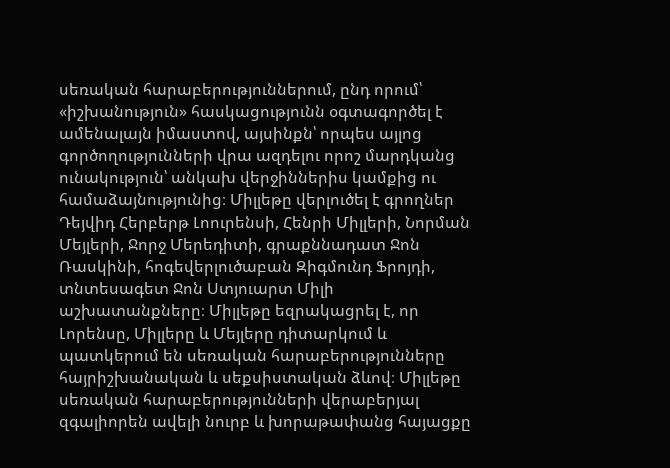սեռական հարաբերություններում, ընդ որում՝ «իշխանություն» հասկացությունն օգտագործել է ամենալայն իմաստով, այսինքն՝ որպես այլոց գործողությունների վրա ազդելու որոշ մարդկանց ունակություն՝ անկախ վերջիններիս կամքից ու համաձայնությունից։ Միլլեթը վերլուծել է գրողներ Դեյվիդ Հերբերթ Լոուրենսի, Հենրի Միլլերի, Նորման Մեյլերի, Ջորջ Մերեդիտի, գրաքննադատ Ջոն Ռասկինի, հոգեվերլուծաբան Զիգմունդ Ֆրոյդի, տնտեսագետ Ջոն Ստյուարտ Միլի աշխատանքները։ Միլլեթը եզրակացրել է, որ Լորենսը, Միլլերը և Մեյլերը դիտարկում և պատկերում են սեռական հարաբերությունները հայրիշխանական և սեքսիստական ձևով։ Միլլեթը սեռական հարաբերությունների վերաբերյալ զգալիորեն ավելի նուրբ և խորաթափանց հայացքը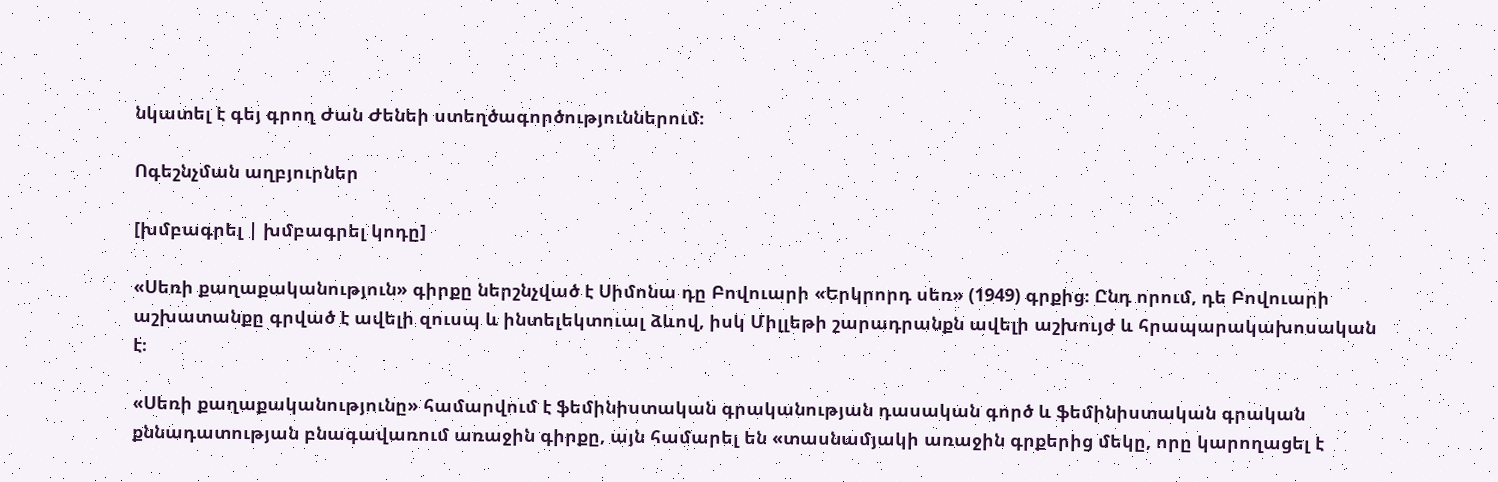նկատել է գեյ գրող Ժան Ժենեի ստեղծագործություններում։

Ոգեշնչման աղբյուրներ

[խմբագրել | խմբագրել կոդը]

«Սեռի քաղաքականություն» գիրքը ներշնչված է Սիմոնա դը Բովուարի «Երկրորդ սեռ» (1949) գրքից։ Ընդ որում, դե Բովուարի աշխատանքը գրված է ավելի զուսպ և ինտելեկտուալ ձևով, իսկ Միլլեթի շարադրանքն ավելի աշխույժ և հրապարակախոսական է։

«Սեռի քաղաքականությունը» համարվում է ֆեմինիստական գրականության դասական գործ և ֆեմինիստական գրական քննադատության բնագավառում առաջին գիրքը, այն համարել են «տասնամյակի առաջին գրքերից մեկը, որը կարողացել է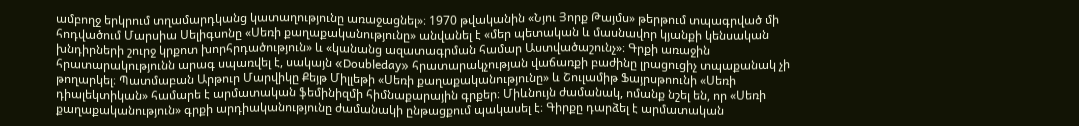ամբողջ երկրում տղամարդկանց կատաղությունը առաջացնել»։ 1970 թվականին «Նյու Յորք Թայմս» թերթում տպագրված մի հոդվածում Մարսիա Սելիգսոնը «Սեռի քաղաքականությունը» անվանել է «մեր պետական և մասնավոր կյանքի կենսական խնդիրների շուրջ կրքոտ խորհրդածություն» և «կանանց ազատագրման համար Աստվածաշունչ»։ Գրքի առաջին հրատարակությունն արագ սպառվել է, սակայն «Doubleday» հրատարակչության վաճառքի բաժինը լրացուցիչ տպաքանակ չի թողարկել։ Պատմաբան Արթուր Մարվիկը Քեյթ Միլլեթի «Սեռի քաղաքականությունը» և Շուլամիթ Ֆայրսթոունի «Սեռի դիալեկտիկան» համարե է արմատական ֆեմինիզմի հիմնաքարային գրքեր։ Միևնույն ժամանակ, ոմանք նշել են, որ «Սեռի քաղաքականություն» գրքի արդիականությունը ժամանակի ընթացքում պակասել է։ Գիրքը դարձել է արմատական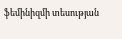ֆեմինիզմի տեսության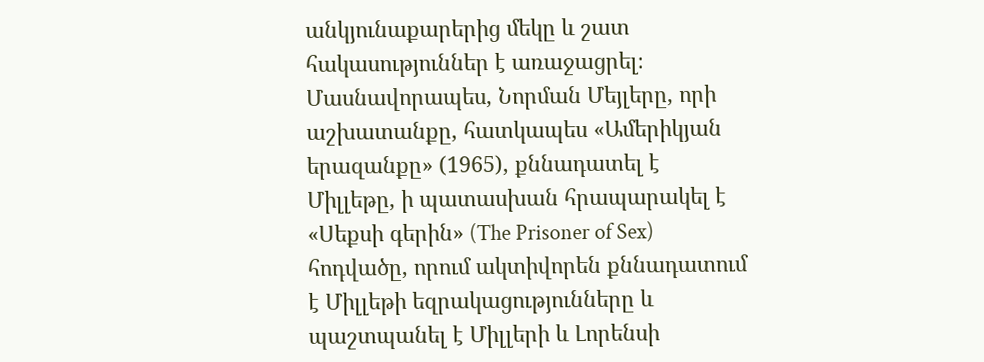անկյունաքարերից մեկը և շատ հակասություններ է առաջացրել։ Մասնավորապես, Նորման Մեյլերը, որի աշխատանքը, հատկապես «Ամերիկյան երազանքը» (1965), քննադատել է Միլլեթը, ի պատասխան հրապարակել է «Սեքսի գերին» (The Prisoner of Sex) հոդվածը, որում ակտիվորեն քննադատում է Միլլեթի եզրակացությունները և պաշտպանել է Միլլերի և Լորենսի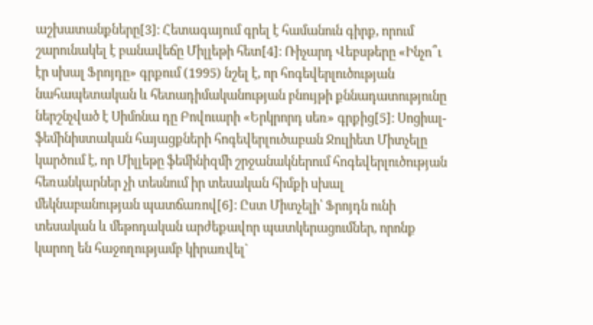աշխատանքները[3]։ Հետագայում գրել է համանուն գիրք, որում շարունակել է բանավեճը Միլլեթի հետ[4]։ Ռիչարդ Վեբսթերը «Ինչո՞ւ էր սխալ Ֆրոյդը» գրքում (1995) նշել է, որ հոգեվերլուծության նահապետական և հետադիմականության բնույթի քննադատությունը ներշնչված է Սիմոնա դը Բովուարի «Երկրորդ սեռ» գրքից[5]։ Սոցիալ-ֆեմինիստական հայացքների հոգեվերլուծաբան Ջուլիետ Միտչելը կարծում է, որ Միլլեթը ֆեմինիզմի շրջանակներում հոգեվերլուծության հեռանկարներ չի տեսնում իր տեսական հիմքի սխալ մեկնաբանության պատճառով[6]։ Ըստ Միտչելի՝ Ֆրոյդն ունի տեսական և մեթոդական արժեքավոր պատկերացումներ, որոնք կարող են հաջողությամբ կիրառվել`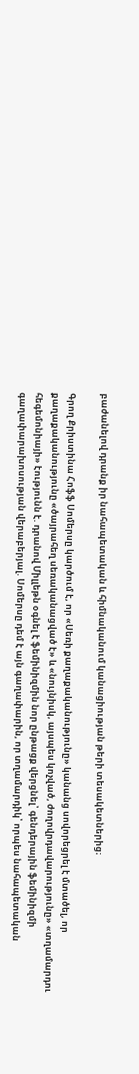բաժանելով դրանք իր նահապետական և հիմնականում կանացիության թերի տեսակետներից։

Գրող Քրիստինա Հոֆֆ Սոմերսը կարծում է, որ «Սեռի քաղաքականությունը» կանանց սովորեցրել է մտածել, որ քաղաքականությունը «ծայրահեղ սեռականացված է» և «նույնիսկ, այսպես կոչված, ժողովրդավարությունը» «տղամարդու հեգեմոնիայի» էությունն է. դրանով Միլլեթն օգնել է ֆեմինիզմին նոր ընթացք վերցնել՝ գենդերային ֆեմինիզմի գաղափարախոսության վերաբերյալ. Սոմերսը դեմ է այն գաղափարին, որ տղամարդիկ՝ որպես նահապետական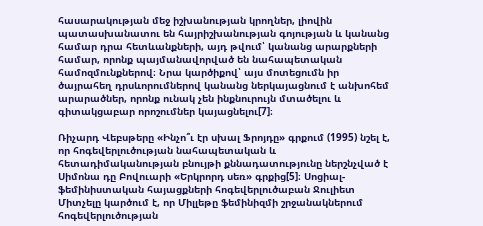հասարակության մեջ իշխանության կրողներ, լիովին պատասխանատու են հայրիշխանության գոյության և կանանց համար դրա հետևանքների, այդ թվում՝ կանանց արարքների համար, որոնք պայմանավորված են նահապետական համոզմունքներով։ Նրա կարծիքով՝ այս մոտեցումն իր ծայրահեղ դրսևորումներով կանանց ներկայացնում է անխոհեմ արարածներ, որոնք ունակ չեն ինքնուրույն մտածելու և գիտակցաբար որոշումներ կայացնելու[7]։

Ռիչարդ Վեբսթերը «Ինչո՞ւ էր սխալ Ֆրոյդը» գրքում (1995) նշել է, որ հոգեվերլուծության նահապետական և հետադիմականության բնույթի քննադատությունը ներշնչված է Սիմոնա դը Բովուարի «Երկրորդ սեռ» գրքից[5]։ Սոցիալ-ֆեմինիստական հայացքների հոգեվերլուծաբան Ջուլիետ Միտչելը կարծում է, որ Միլլեթը ֆեմինիզմի շրջանակներում հոգեվերլուծության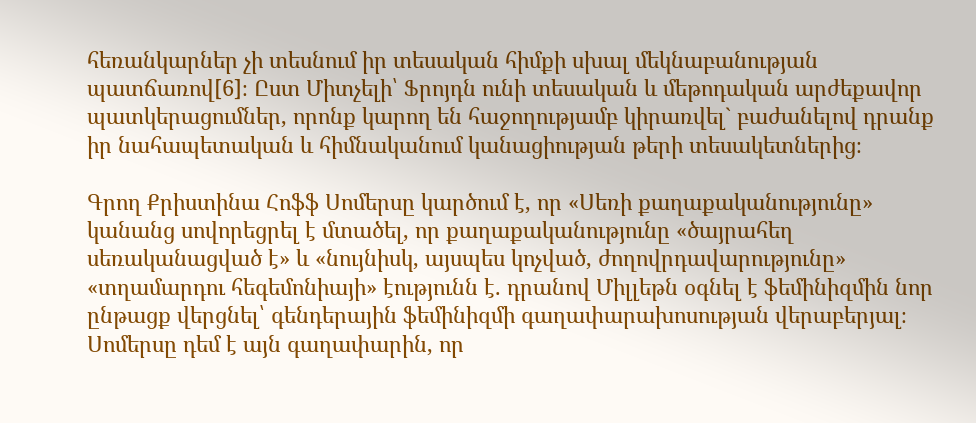հեռանկարներ չի տեսնում իր տեսական հիմքի սխալ մեկնաբանության պատճառով[6]։ Ըստ Միտչելի՝ Ֆրոյդն ունի տեսական և մեթոդական արժեքավոր պատկերացումներ, որոնք կարող են հաջողությամբ կիրառվել` բաժանելով դրանք իր նահապետական և հիմնականում կանացիության թերի տեսակետներից։

Գրող Քրիստինա Հոֆֆ Սոմերսը կարծում է, որ «Սեռի քաղաքականությունը» կանանց սովորեցրել է մտածել, որ քաղաքականությունը «ծայրահեղ սեռականացված է» և «նույնիսկ, այսպես կոչված, ժողովրդավարությունը» «տղամարդու հեգեմոնիայի» էությունն է. դրանով Միլլեթն օգնել է ֆեմինիզմին նոր ընթացք վերցնել՝ գենդերային ֆեմինիզմի գաղափարախոսության վերաբերյալ։ Սոմերսը դեմ է այն գաղափարին, որ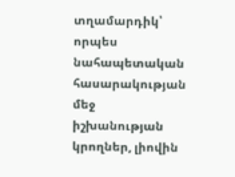տղամարդիկ՝ որպես նահապետական հասարակության մեջ իշխանության կրողներ, լիովին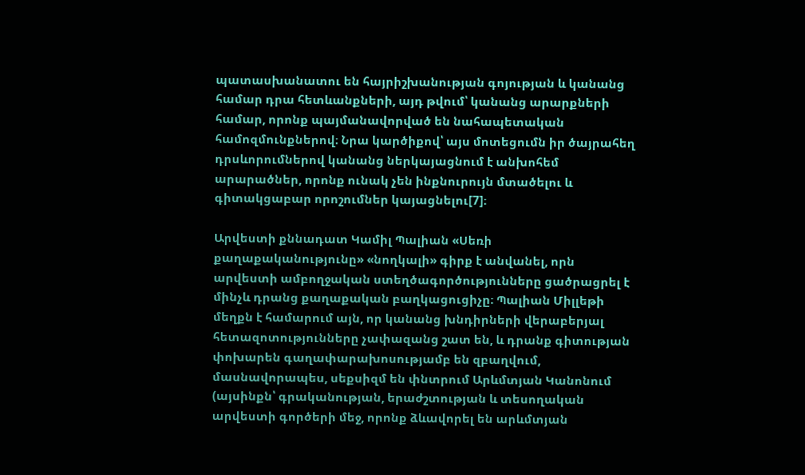պատասխանատու են հայրիշխանության գոյության և կանանց համար դրա հետևանքների, այդ թվում՝ կանանց արարքների համար, որոնք պայմանավորված են նահապետական համոզմունքներով։ Նրա կարծիքով՝ այս մոտեցումն իր ծայրահեղ դրսևորումներով կանանց ներկայացնում է անխոհեմ արարածներ, որոնք ունակ չեն ինքնուրույն մտածելու և գիտակցաբար որոշումներ կայացնելու[7]։

Արվեստի քննադատ Կամիլ Պալիան «Սեռի քաղաքականությունը» «նողկալի» գիրք է անվանել, որն արվեստի ամբողջական ստեղծագործությունները ցածրացրել է մինչև դրանց քաղաքական բաղկացուցիչը։ Պալիան Միլլեթի մեղքն է համարում այն, որ կանանց խնդիրների վերաբերյալ հետազոտությունները չափազանց շատ են, և դրանք գիտության փոխարեն գաղափարախոսությամբ են զբաղվում, մասնավորապես, սեքսիզմ են փնտրում Արևմտյան Կանոնում (այսինքն՝ գրականության, երաժշտության և տեսողական արվեստի գործերի մեջ, որոնք ձևավորել են արևմտյան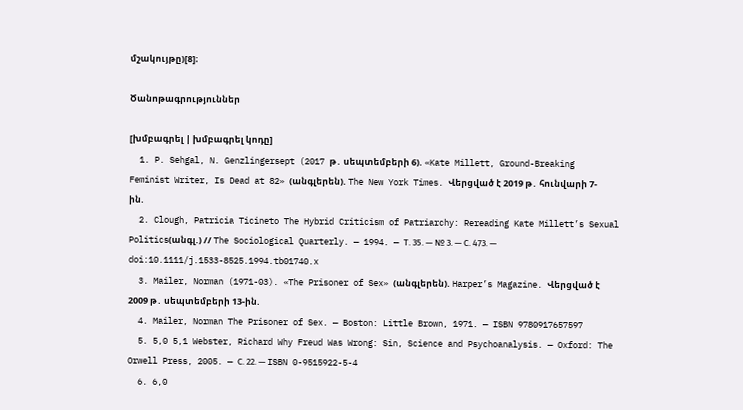մշակույթը)[8]։

Ծանոթագրություններ

[խմբագրել | խմբագրել կոդը]
  1. P. Sehgal, N. Genzlingersept (2017 թ․ սեպտեմբերի 6). «Kate Millett, Ground-Breaking Feminist Writer, Is Dead at 82» (անգլերեն). The New York Times. Վերցված է 2019 թ․ հունվարի 7-ին.
  2. Clough, Patricia Ticineto The Hybrid Criticism of Patriarchy: Rereading Kate Millett’s Sexual Politics(անգլ.) // The Sociological Quarterly. — 1994. — Т. 35. — № 3. — С. 473. — doi:10.1111/j.1533-8525.1994.tb01740.x
  3. Mailer, Norman (1971-03). «The Prisoner of Sex» (անգլերեն). Harper’s Magazine. Վերցված է 2009 թ․ սեպտեմբերի 13-ին.
  4. Mailer, Norman The Prisoner of Sex. — Boston: Little Brown, 1971. — ISBN 9780917657597
  5. 5,0 5,1 Webster, Richard Why Freud Was Wrong: Sin, Science and Psychoanalysis. — Oxford: The Orwell Press, 2005. — С. 22. — ISBN 0-9515922-5-4
  6. 6,0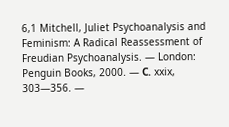6,1 Mitchell, Juliet Psychoanalysis and Feminism: A Radical Reassessment of Freudian Psychoanalysis. — London: Penguin Books, 2000. — С. xxix, 303—356. —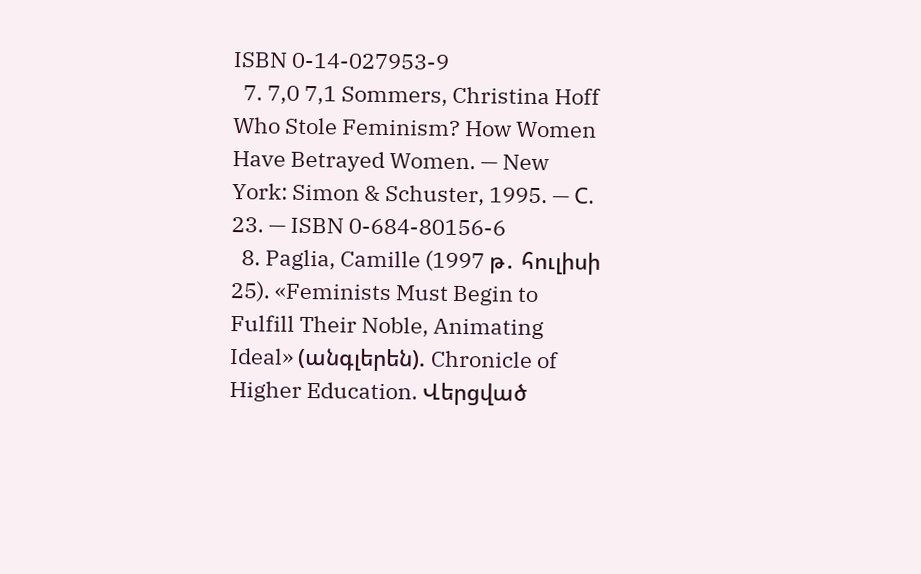ISBN 0-14-027953-9
  7. 7,0 7,1 Sommers, Christina Hoff Who Stole Feminism? How Women Have Betrayed Women. — New York: Simon & Schuster, 1995. — С. 23. — ISBN 0-684-80156-6
  8. Paglia, Camille (1997 թ․ հուլիսի 25). «Feminists Must Begin to Fulfill Their Noble, Animating Ideal» (անգլերեն). Chronicle of Higher Education. Վերցված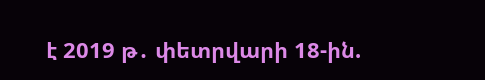է 2019 թ․ փետրվարի 18-ին.